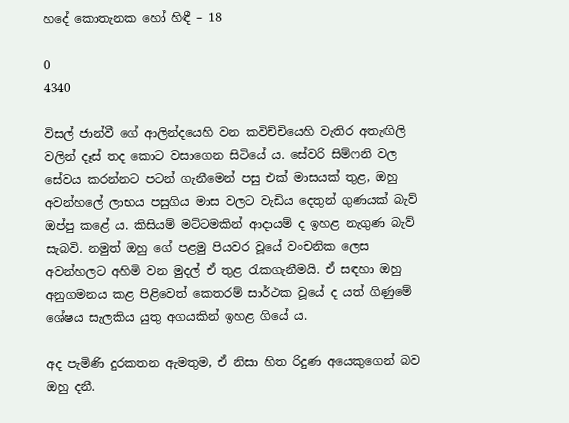හදේ කොතැනක හෝ හිඳී – 18

0
4340

විසල් ජාන්වී ගේ ආලින්දයෙහි වන කවිච්චියෙහි වැතිර අතැඟිලි වලින් දෑස් තද කොට වසාගෙන සිටියේ ය. සේවරි සිම්ෆනි වල සේවය කරන්නට පටන් ගැනීමෙන් පසු එක් මාසයක් තුළ, ඔහු අවන්හලේ ලාභය පසුගිය මාස වලට වැඩිය දෙතුන් ගුණයක් බැව් ඔප්පු කළේ ය. කිසියම් මට්ටමකින් ආදායම් ද ඉහළ නැගුණ බැව් සැබවි. නමුත් ඔහු ගේ පළමු පියවර වූයේ වංචනික ලෙස අවන්හලට අහිමි වන මුදල් ඒ තුළ රැකගැනීමයි. ඒ සඳහා ඔහු අනුගමනය කළ පිළිවෙත් කෙතරම් සාර්ථක වූයේ ද යත් ගිණුමේ ශේෂය සැලකිය යුතු අගයකින් ඉහළ ගියේ ය.

අද පැමිණි දුරකතන ඇමතුම, ඒ නිසා හිත රිදුණ අයෙකුගෙන් බව ඔහු දනී.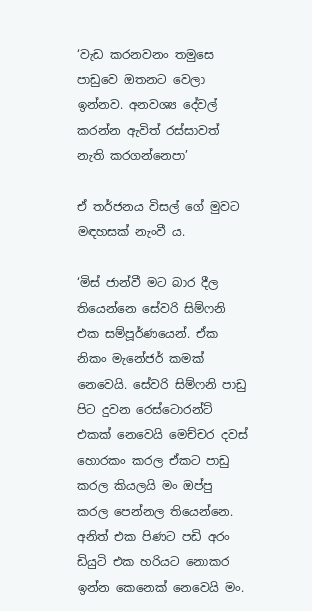‘වැඩ කරනවනං තමුසෙ පාඩුවෙ ඔතනට වෙලා ඉන්නව. අනවශ්‍ය දේවල් කරන්න ඇවිත් රස්සාවත් නැති කරගන්නෙපා’

ඒ තර්ජනය විසල් ගේ මුවට මඳහසක් නැංවී ය.

‘මිස් ජාන්වී මට බාර දීල තියෙන්නෙ සේවරි සිම්ෆනි එක සම්පූර්ණයෙන්. ඒක නිකං මැනේජර් කමක් නෙවෙයි. සේවරි සිම්ෆනි පාඩු පිට දුවන රෙස්ටොරන්ට් එකක් නෙවෙයි මෙච්චර දවස් හොරකං කරල ඒකට පාඩු කරල කියලයි මං ඔප්පු කරල පෙන්නල තියෙන්නෙ. අනිත් එක පිණට පඩි අරං ඩියුටි එක හරියට නොකර ඉන්න කෙනෙක් නෙවෙයි මං.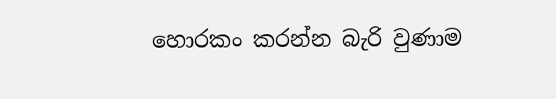හොරකං කරන්න බැරි වුණාම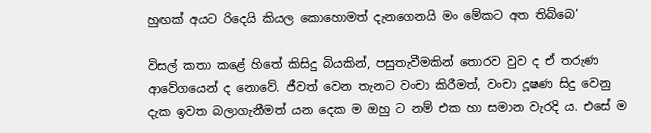හුඟක් අයට රිදෙයි කියල කොහොමත් දැනගෙනයි මං මේකට අත තිබ්බෙ’

විසල් කතා කළේ හිතේ කිසිදු බියකින්, පසුතැවීමකින් තොරව වුව ද ඒ තරුණ ආවේගයෙන් ද නොවේ. ජීවත් වෙන තැනට වංචා කිරීමත්, වංචා දූෂණ සිදු වෙනු දැක ඉවත බලාගැනීමත් යන දෙක ම ඔහු ට නම් එක හා සමාන වැරදි ය. එසේ ම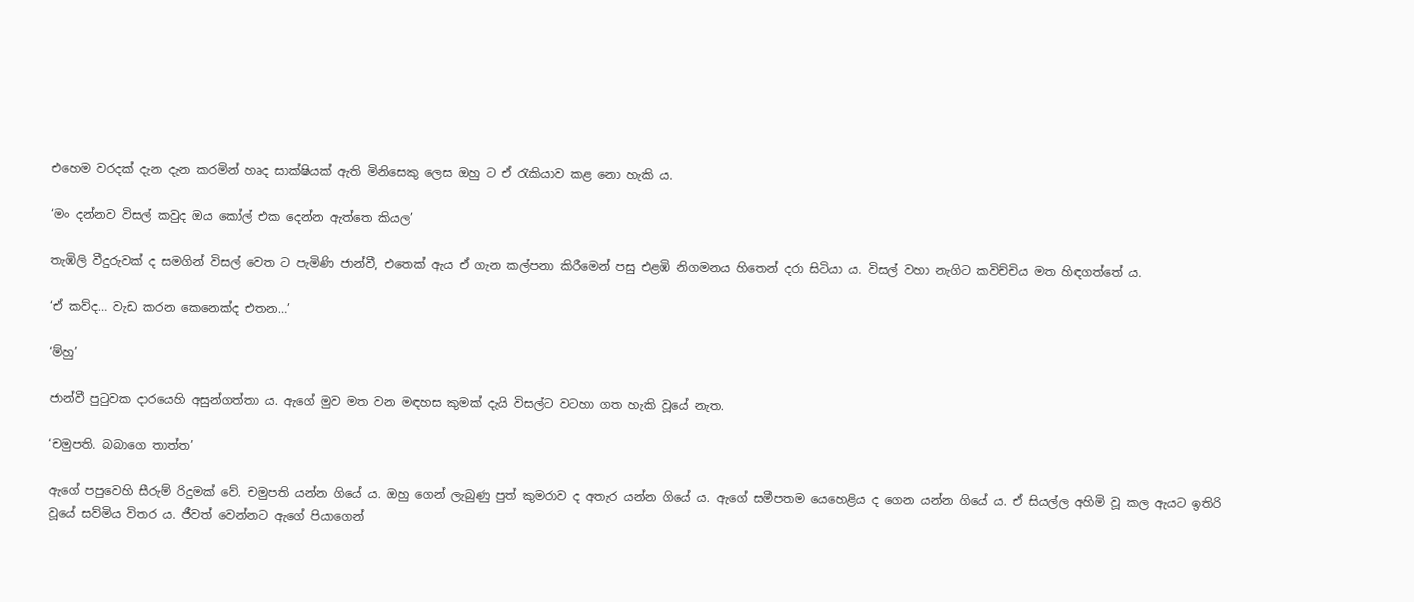එහෙම වරදක් දැන දැන කරමින් හෘද සාක්ෂියක් ඇති මිනිසෙකු ලෙස ඔහු ට ඒ රැකියාව කළ නො හැකි ය.

‘මං දන්නව විසල් කවුද ඔය කෝල් එක දෙන්න ඇත්තෙ කියල’

තැඹිලි වීදුරුවක් ද සමගින් විසල් වෙත ට පැමිණි ජාන්වී, එතෙක් ඇය ඒ ගැන කල්පනා කිරීමෙන් පසු එළඹි නිගමනය හිතෙන් දරා සිටියා ය. විසල් වහා නැගිට කවිච්චිය මත හිඳගත්තේ ය.

‘ඒ කව්ද… වැඩ කරන කෙනෙක්ද එතන…’

‘ම්හු’

ජාන්වී පුටුවක දාරයෙහි අසුන්ගත්තා ය. ඇගේ මුව මත වන මඳහස කුමක් දැයි විසල්ට වටහා ගත හැකි වූයේ නැත.

‘චමුපති. බබාගෙ තාත්ත’

ඇගේ පපුවෙහි සීරුම් රිදුමක් වේ. චමුපති යන්න ගියේ ය. ඔහු ගෙන් ලැබුණු පුත් කුමරාව ද අතැර යන්න ගියේ ය. ඇගේ සමීපතම යෙහෙළිය ද ගෙන යන්න ගියේ ය. ඒ සියල්ල අහිමි වූ කල ඇයට ඉතිරි වූයේ සව්මිය විතර ය. ජීවත් වෙන්නට ඇගේ පියාගෙන්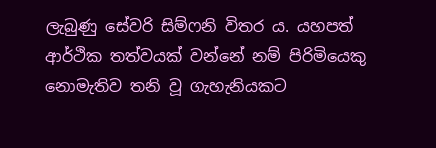ලැබුණු සේවරි සිම්ෆනි විතර ය. යහපත් ආර්ථික තත්වයක් වන්නේ නම් පිරිමියෙකු නොමැතිව තනි වූ ගැහැනියකට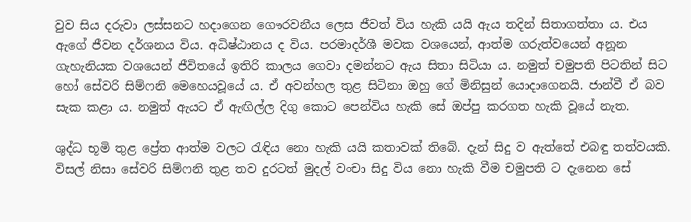වුව සිය දරුවා ලස්සනට හදාගෙන ගෞරවනීය ලෙස ජීවත් විය හැකි යයි ඇය තදින් සිතාගත්තා ය. එය ඇගේ ජීවන දර්ශනය විය. අධිෂ්ඨානය ද විය. පරමාදර්ශී මවක වශයෙන්, ආත්ම ගරුත්වයෙන් අනූන ගැහැනියක වශයෙන් ජීවිතයේ ඉතිරි කාලය ගෙවා දමන්නට ඇය සිතා සිටියා ය. නමුත් චමුපති පිටතින් සිට හෝ සේවරි සිම්ෆනි මෙහෙයවූයේ ය. ඒ අවන්හල තුළ සිටිනා ඔහු ගේ මිනිසුන් යොදාගෙනයි. ජාන්වී ඒ බව සැක කළා ය. නමුත් ඇයට ඒ ඇඟිල්ල දිගු කොට පෙන්විය හැකි සේ ඔප්පු කරගත හැකි වූයේ නැත.

ශුද්ධ භූමි තුළ ප්‍රේත ආත්ම වලට රැඳිය නො හැකි යයි කතාවක් තිබේ. දැන් සිදු ව ඇත්තේ එබඳු තත්වයකි. විසල් නිසා සේවරි සිම්ෆනි තුළ තව දුරටත් මුදල් වංචා සිදු විය නො හැකි වීම චමුපති ට දැනෙන සේ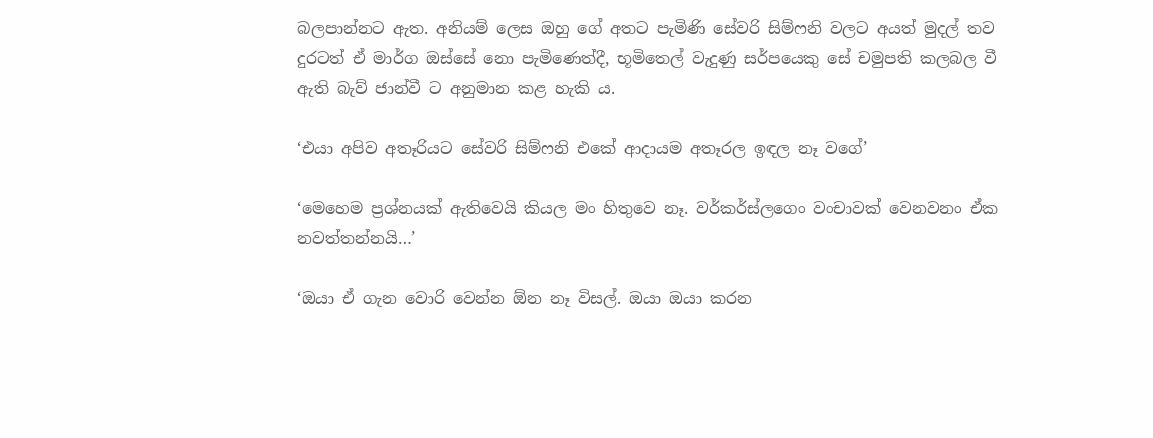බලපාන්නට ඇත. අනියම් ලෙස ඔහු ගේ අතට පැමිණි සේවරි සිම්ෆනි වලට අයත් මුදල් තව දුරටත් ඒ මාර්ග ඔස්සේ නො පැමිණෙත්දී, භූමිතෙල් වැදුණු සර්පයෙකු සේ චමුපති කලබල වී ඇති බැව් ජාන්වී ට අනුමාන කළ හැකි ය.

‘එයා අපිව අතෑරියට සේවරි සිම්ෆනි එකේ ආදායම අතෑරල ඉඳල නෑ වගේ’

‘මෙහෙම ප්‍රශ්නයක් ඇතිවෙයි කියල මං හිතුවෙ නෑ. වර්කර්ස්ලගෙං වංචාවක් වෙනවනං ඒක නවත්තන්නයි…’

‘ඔයා ඒ ගැන වොරි වෙන්න ඕන නෑ විසල්. ඔයා ඔයා කරන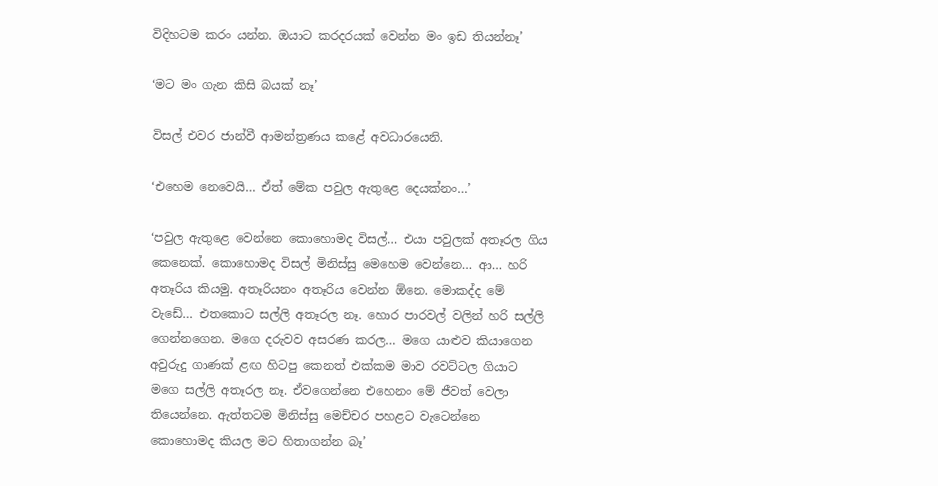විදිහටම කරං යන්න. ඔයාට කරදරයක් වෙන්න මං ඉඩ තියන්නෑ’

‘මට මං ගැන කිසි බයක් නෑ’

විසල් එවර ජාන්වී ආමන්ත්‍රණය කළේ අවධාරයෙනි.

‘එහෙම නෙවෙයි… ඒත් මේක පවුල ඇතුළෙ දෙයක්නං…’

‘පවුල ඇතුළෙ වෙන්නෙ කොහොමද විසල්… එයා පවුලක් අතෑරල ගිය කෙනෙක්. කොහොමද විසල් මිනිස්සු මෙහෙම වෙන්නෙ… ආ… හරි අතෑරිය කියමු. අතෑරියනං අතෑරිය වෙන්න ඕනෙ. මොකද්ද මේ වැඩේ… එතකොට සල්ලි අතෑරල නෑ. හොර පාරවල් වලින් හරි සල්ලි ගෙන්නගෙන. මගෙ දරුවව අසරණ කරල… මගෙ යාළුව කියාගෙන අවුරුදු ගාණක් ළඟ හිටපු කෙනත් එක්කම මාව රවට්ටල ගියාට මගෙ සල්ලි අතෑරල නෑ. ඒවගෙන්නෙ එහෙනං මේ ජීවත් වෙලා තියෙන්නෙ. ඇත්තටම මිනිස්සු මෙච්චර පහළට වැටෙන්නෙ කොහොමද කියල මට හිතාගන්න බෑ’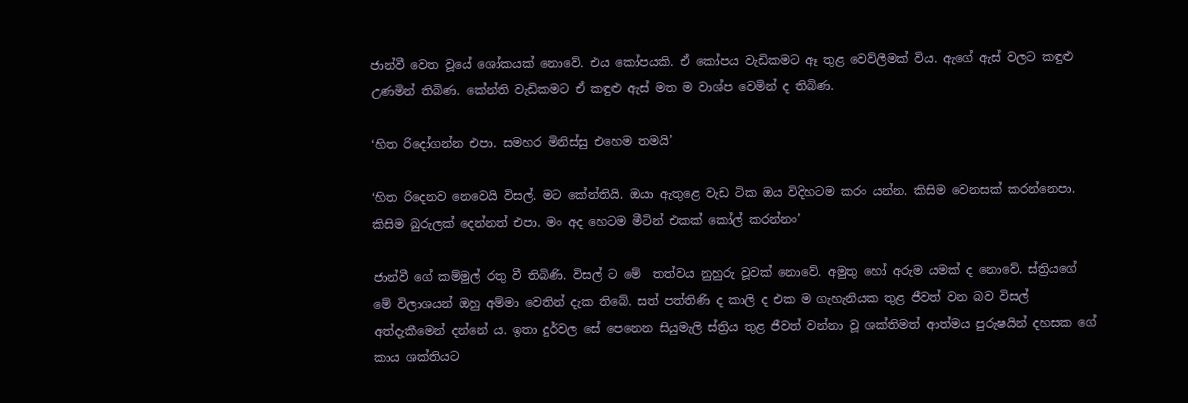ජාන්වී වෙත වූයේ ශෝකයක් නොවේ. එය කෝපයකි. ඒ කෝපය වැඩිකමට ඈ තුළ වෙව්ලීමක් විය. ඇගේ ඇස් වලට කඳුළු උණමින් තිබිණ. කේන්ති වැඩිකමට ඒ කඳුළු ඇස් මත ම වාශ්ප වෙමින් ද තිබිණ.

‘හිත රිදෝගන්න එපා. සමහර මිනිස්සු එහෙම තමයි’

‘හිත රිදෙනව නෙවෙයි විසල්. මට කේන්තියි. ඔයා ඇතුළෙ වැඩ ටික ඔය විදිහටම කරං යන්න. කිසිම වෙනසක් කරන්නෙපා. කිසිම බුරුලක් දෙන්නත් එපා. මං අද හෙටම මීටින් එකක් කෝල් කරන්නං’

ජාන්වී ගේ කම්මුල් රතු වී තිබිණි. විසල් ට මේ  තත්වය නුහුරු වූවක් නොවේ. අමුතු හෝ අරුම යමක් ද නොවේ. ස්ත්‍රියගේ මේ විලාශයන් ඔහු අම්මා වෙතින් දැක තිබේ. සත් පත්තිණි ද කාලි ද එක ම ගැහැනියක තුළ ජීවත් වන බව විසල් අත්දැකීමෙන් දන්නේ ය. ඉතා දුර්වල සේ පෙනෙන සියුමැලි ස්ත්‍රිය තුළ ජීවත් වන්නා වූ ශක්තිමත් ආත්මය පුරුෂයින් දහසක ගේ කාය ශක්තියට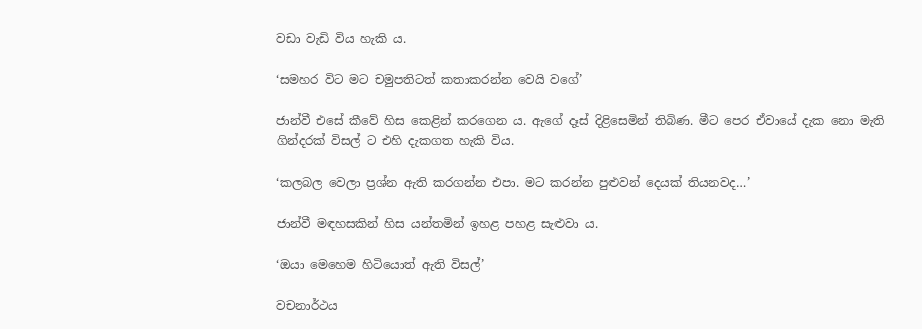වඩා වැඩි විය හැකි ය.

‘සමහර විට මට චමුපතිටත් කතාකරන්න වෙයි වගේ’

ජාන්වී එසේ කීවේ හිස කෙළින් කරගෙන ය. ඇගේ දෑස් දිළිසෙමින් තිබිණ. මීට පෙර ඒවායේ දැක නො මැති ගින්දරක් විසල් ට එහි දැකගත හැකි විය.

‘කලබල වෙලා ප්‍රශ්න ඇති කරගන්න එපා. මට කරන්න පුළුවන් දෙයක් තියනවද…’

ජාන්වී මඳහසකින් හිස යන්තමින් ඉහළ පහළ සැළුවා ය.

‘ඔයා මෙහෙම හිටියොත් ඇති විසල්’

වචනාර්ථය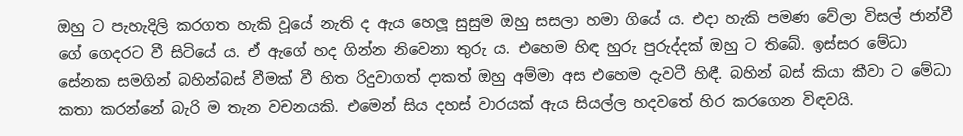ඔහු ට පැහැදිලි කරගත හැකි වූයේ නැති ද ඇය හෙලූ සුසුම ඔහු සසලා හමා ගියේ ය. එදා හැකි පමණ වේලා විසල් ජාන්වී ගේ ගෙදරට වී සිටියේ ය. ඒ ඇගේ හද ගින්න නිවෙනා තුරු ය. එහෙම හිඳ හුරු පුරුද්දක් ඔහු ට තිබේ. ඉස්සර මේධා සේනක සමගින් බහින්බස් වීමක් වී හිත රිදුවාගත් දාකත් ඔහු අම්මා අස එහෙම දැවටී හිඳී. බහින් බස් කියා කීවා ට මේධා කතා කරන්නේ බැරි ම තැන වචනයකි. එමෙන් සිය දහස් වාරයක් ඇය සියල්ල හදවතේ හිර කරගෙන විඳවයි.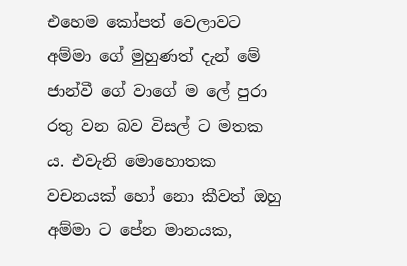එහෙම කෝපත් වෙලාවට අම්මා ගේ මුහුණත් දැන් මේ ජාන්වී ගේ වාගේ ම ලේ පුරා රතු වන බව විසල් ට මතක ය. එවැනි මොහොතක වචනයක් හෝ නො කීවත් ඔහු අම්මා ට පේන මානයක,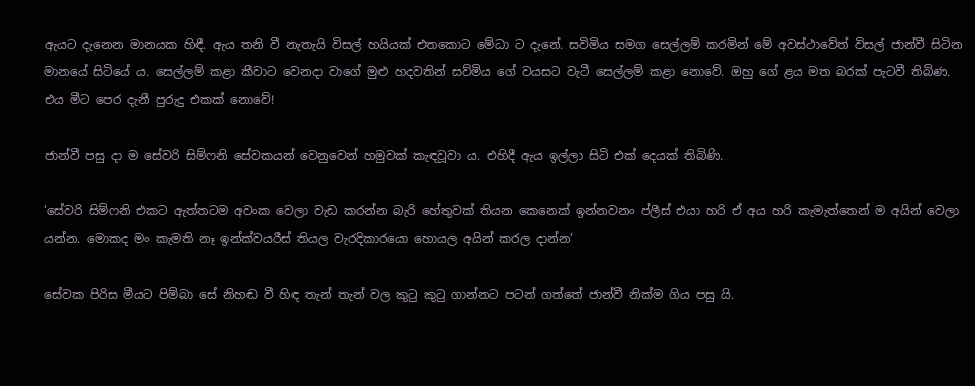ඇයට දැනෙන මානයක හිඳී. ඇය තනි වී නැතැයි විසල් හයියක් එතකොට මේධා ට දැනේ. සවිමිය සමග සෙල්ලම් කරමින් මේ අවස්ථාවේත් විසල් ජාන්වී සිටින මානයේ සිටියේ ය. සෙල්ලම් කළා කීවාට වෙනදා වාගේ මුළු හදවතින් සව්මිය ගේ වයසට වැටී සෙල්ලම් කළා නොවේ. ඔහු ගේ ළය මත බරක් පැටවී තිබිණ. එය මීට පෙර දැනී පුරුදු එකක් නොවේ!

ජාන්වී පසු දා ම සේවරි සිම්ෆනි සේවකයන් වෙනුවෙන් හමුවක් කැඳවූවා ය. එහිදී ඇය ඉල්ලා සිටි එක් දෙයක් තිබිණි.

‘සේවරි සිම්ෆනි එකට ඇත්තටම අවංක වෙලා වැඩ කරන්න බැරි හේතුවක් තියන කෙනෙක් ඉන්නවනං ප්ලීස් එයා හරි ඒ අය හරි කැමැත්තෙන් ම අයින් වෙලා යන්න. මොකද මං කැමති නෑ ඉන්ක්වයරීස් තියල වැරදිකාරයො හොයල අයින් කරල දාන්න’

සේවක පිරිස මීයට පිම්බා සේ නිහඬ වී හිඳ තැන් තැන් වල කුටු කුටු ගාන්නට පටන් ගත්තේ ජාන්වී නික්ම ගිය පසු යි.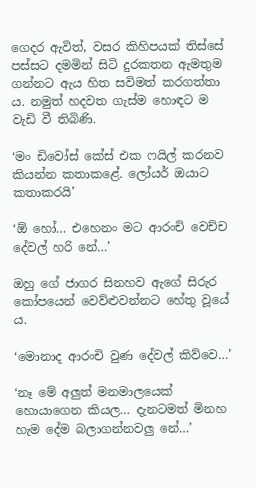ගෙදර ඇවිත්, වසර කිහිපයක් තිස්සේ පස්සට දමමින් සිටි දුරකතන ඇමතුම ගන්නට ඇය හිත සවිමත් කරගත්තා ය. නමුත් හදවත ගැස්ම හොඳට ම වැඩි වී තිබිණි.

‘මං ඩිවෝස් කේස් එක ෆයිල් කරනව කියන්න කතාකළේ. ලෝයර් ඔයාට කතාකරයි’

‘ඕ හෝ… එහෙනං මට ආරංචි වෙච්ච දේවල් හරි නේ…’

ඔහු ගේ ජාගර සිනහව ඇගේ සිරුර කෝපයෙන් වෙව්ළුවන්නට හේතු වූයේ ය.

‘මොනාද ආරංචි වුණ දේවල් කිව්වෙ…’

‘නෑ මේ අලුත් මනමාලයෙක් හොයාගෙන කියල… දැනටමත් මිනහ හැම දේම බලාගන්නවලු නේ…’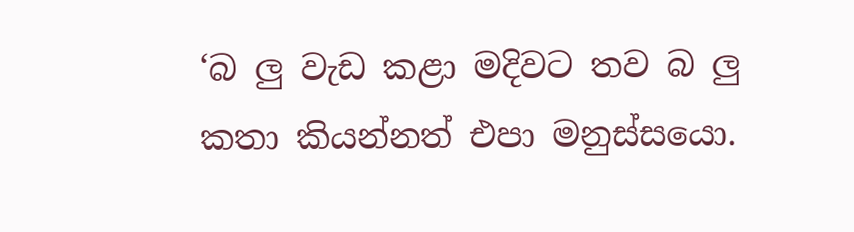‘බ ලු වැඩ කළා මදිවට තව බ ලු කතා කියන්නත් එපා මනුස්සයො.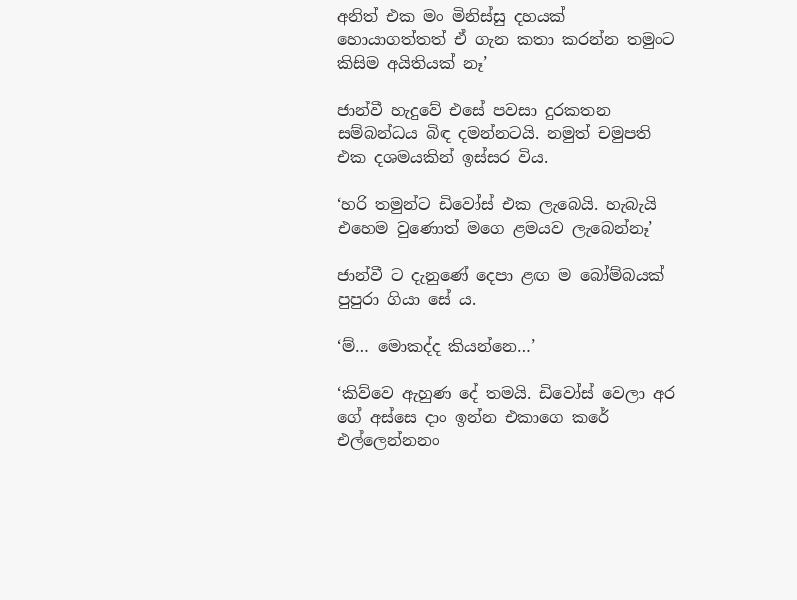අනිත් එක මං මිනිස්සු දහයක් හොයාගත්තත් ඒ ගැන කතා කරන්න තමුංට කිසිම අයිතියක් නෑ’

ජාන්වී හැදුවේ එසේ පවසා දුරකතන සම්බන්ධය බිඳ දමන්නටයි. නමුත් චමුපති එක දශමයකින් ඉස්සර විය.

‘හරි තමුන්ට ඩිවෝස් එක ලැබෙයි. හැබැයි එහෙම වුණොත් මගෙ ළමයව ලැබෙන්නෑ’

ජාන්වී ට දැනුණේ දෙපා ළඟ ම බෝම්බයක් පුපුරා ගියා සේ ය.

‘ම්… මොකද්ද කියන්නෙ…’

‘කිව්වෙ ඇහුණ දේ තමයි. ඩිවෝස් වෙලා අර ගේ අස්සෙ දාං ඉන්න එකාගෙ කරේ එල්ලෙන්නනං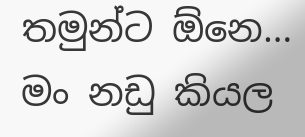තමුන්ට ඕනෙ… මං නඩු කියල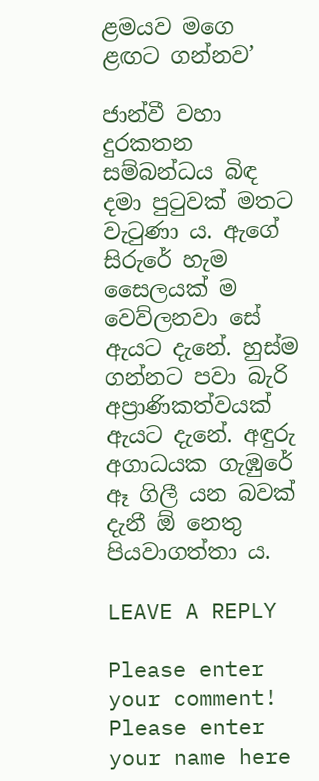ළමයව මගෙ ළඟට ගන්නව’

ජාන්වී වහා දුරකතන සම්බන්ධය බිඳ දමා පුටුවක් මතට වැටුණා ය. ඇගේ සිරුරේ හැම සෛලයක් ම වෙව්ලනවා සේ ඇයට දැනේ. හුස්ම ගන්නට පවා බැරි අප්‍රාණිකත්වයක් ඇයට දැනේ. අඳුරු අගාධයක ගැඹුරේ ඈ ගිලී යන බවක් දැනී ඕ නෙතු පියවාගත්තා ය.

LEAVE A REPLY

Please enter your comment!
Please enter your name here